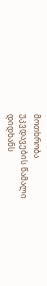მოთხრობა
უკვდავების წამალი
დიდხანს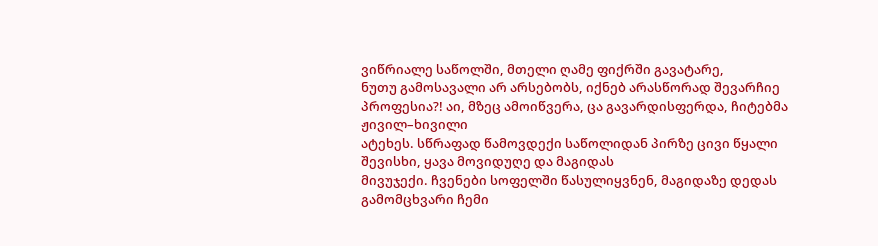ვიწრიალე საწოლში, მთელი ღამე ფიქრში გავატარე,
ნუთუ გამოსავალი არ არსებობს, იქნებ არასწორად შევარჩიე პროფესია?! აი, მზეც ამოიწვერა, ცა გავარდისფერდა, ჩიტებმა ჟივილ–ხივილი
ატეხეს. სწრაფად წამოვდექი საწოლიდან პირზე ცივი წყალი შევისხი, ყავა მოვიდუღე და მაგიდას
მივუჯექი. ჩვენები სოფელში წასულიყვნენ, მაგიდაზე დედას გამომცხვარი ჩემი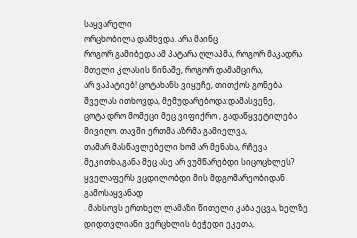საყვარელი
ორცხობილა დამხვდა. არა მაინც
როგორ გამიბედა ამ პატარა ღლაპმა, როგორ მაკადრა მთელი კლასის წინაშე, როგორ დამამცირა,
არ ვაპატიებ! ცოტახანს ვიყუჩე, თითქოს გონება შველას ითხოვდა, მემუდარებოდა:დამასვენე,
ცოტა დრო მომეცი მეც ვიფიქრო , გადაწყვეტილება მივიღო. თავში ერთმა აზრმა გამიელვა,
თამარ მასწავლებელი ხომ არ მენახა, რჩევა მეკითხა,განა მეც ასე არ ვუმწარებდი სიცოცხლეს?
ყველაფერს ვცდილობდი მის მდგომარეობიდან გამოსაყვანად
. მახსოვს ერთხელ ლამაზი წითელი კაბა ეცვა, ხელზე დიდთვლიანი ვერცხლის ბეჭედი ეკეთა,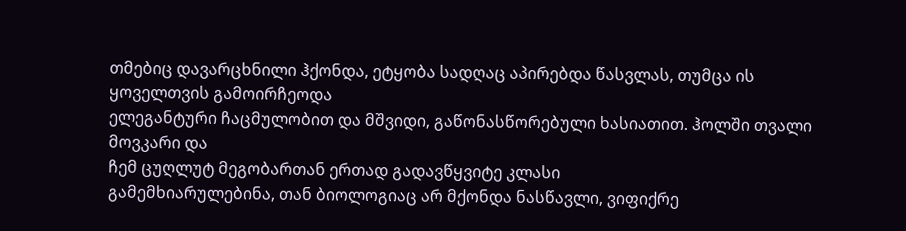თმებიც დავარცხნილი ჰქონდა, ეტყობა სადღაც აპირებდა წასვლას, თუმცა ის ყოველთვის გამოირჩეოდა
ელეგანტური ჩაცმულობით და მშვიდი, გაწონასწორებული ხასიათით. ჰოლში თვალი მოვკარი და
ჩემ ცუღლუტ მეგობართან ერთად გადავწყვიტე კლასი
გამემხიარულებინა, თან ბიოლოგიაც არ მქონდა ნასწავლი, ვიფიქრე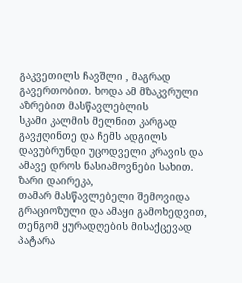გაკვეთილს ჩავშლი , მაგრად გავერთობით. ხოდა ამ მზაკვრული აზრებით მასწავლებლის
სკამი კალმის მელნით კარგად გავჟღინთე და ჩემს ადგილს დავუბრუნდი უცოდველი კრავის და ამავე დროს ნასიამოვნები სახით. ზარი დაირეკა,
თამარ მასწავლებელი შემოვიდა გრაციოზული და ამაყი გამოხედვით, თენგომ ყურადღების მისაქცევად
პატარა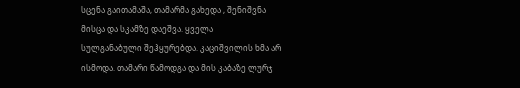სცენა გაითამაშა, თამარმა გახედა , შენიშვნა მისცა და სკამზე დაეშვა. ყველა
სულგანაბული შეჰყურებდა. კაციშვილის ხმა არ ისმოდა. თამარი წამოდგა და მის კაბაზე ლურჯ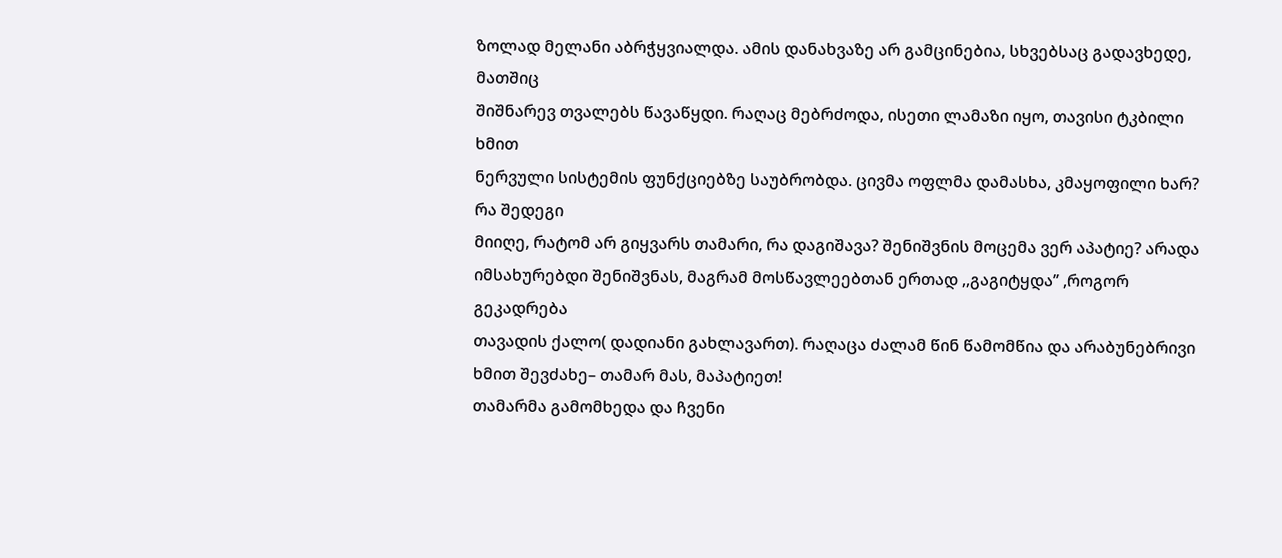ზოლად მელანი აბრჭყვიალდა. ამის დანახვაზე არ გამცინებია, სხვებსაც გადავხედე, მათშიც
შიშნარევ თვალებს წავაწყდი. რაღაც მებრძოდა, ისეთი ლამაზი იყო, თავისი ტკბილი ხმით
ნერვული სისტემის ფუნქციებზე საუბრობდა. ცივმა ოფლმა დამასხა, კმაყოფილი ხარ? რა შედეგი
მიიღე, რატომ არ გიყვარს თამარი, რა დაგიშავა? შენიშვნის მოცემა ვერ აპატიე? არადა
იმსახურებდი შენიშვნას, მაგრამ მოსწავლეებთან ერთად ,,გაგიტყდა’’ ,როგორ გეკადრება
თავადის ქალო( დადიანი გახლავართ). რაღაცა ძალამ წინ წამომწია და არაბუნებრივი ხმით შევძახე– თამარ მას, მაპატიეთ!
თამარმა გამომხედა და ჩვენი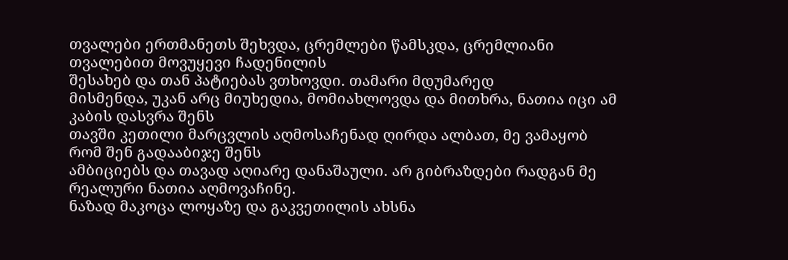თვალები ერთმანეთს შეხვდა, ცრემლები წამსკდა, ცრემლიანი თვალებით მოვუყევი ჩადენილის
შესახებ და თან პატიებას ვთხოვდი. თამარი მდუმარედ
მისმენდა, უკან არც მიუხედია, მომიახლოვდა და მითხრა, ნათია იცი ამ კაბის დასვრა შენს
თავში კეთილი მარცვლის აღმოსაჩენად ღირდა ალბათ, მე ვამაყობ რომ შენ გადააბიჯე შენს
ამბიციებს და თავად აღიარე დანაშაული. არ გიბრაზდები რადგან მე რეალური ნათია აღმოვაჩინე.
ნაზად მაკოცა ლოყაზე და გაკვეთილის ახსნა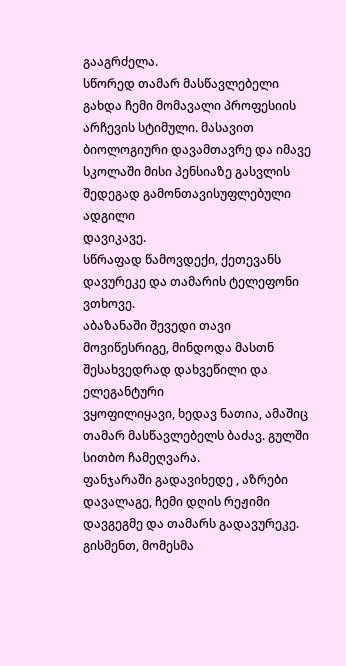გააგრძელა.
სწორედ თამარ მასწავლებელი გახდა ჩემი მომავალი პროფესიის
არჩევის სტიმული. მასავით ბიოლოგიური დავამთავრე და იმავე სკოლაში მისი პენსიაზე გასვლის შედეგად გამონთავისუფლებული ადგილი
დავიკავე.
სწრაფად წამოვდექი, ქეთევანს დავურეკე და თამარის ტელეფონი ვთხოვე.
აბაზანაში შევედი თავი მოვიწესრიგე, მინდოდა მასთნ შესახვედრად დახვეწილი და ელეგანტური
ვყოფილიყავი, ხედავ ნათია, ამაშიც თამარ მასწავლებელს ბაძავ. გულში სითბო ჩამეღვარა.
ფანჯარაში გადავიხედე , აზრები დავალაგე, ჩემი დღის რეჟიმი დავგეგმე და თამარს გადავურეკე.
გისმენთ, მომესმა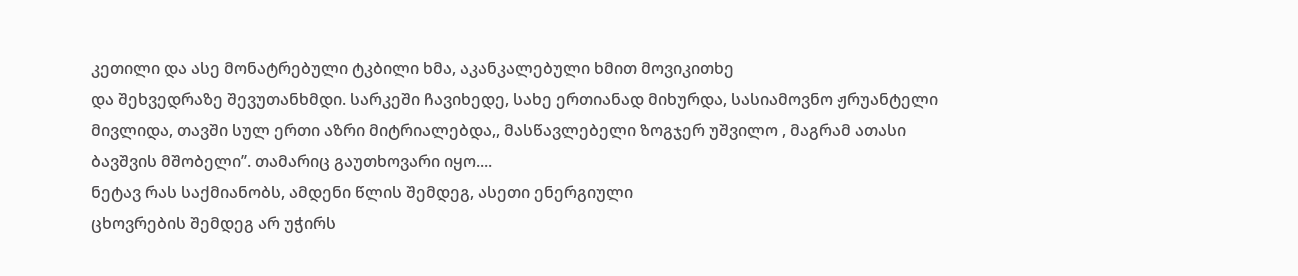კეთილი და ასე მონატრებული ტკბილი ხმა, აკანკალებული ხმით მოვიკითხე
და შეხვედრაზე შევუთანხმდი. სარკეში ჩავიხედე, სახე ერთიანად მიხურდა, სასიამოვნო ჟრუანტელი
მივლიდა, თავში სულ ერთი აზრი მიტრიალებდა,, მასწავლებელი ზოგჯერ უშვილო , მაგრამ ათასი
ბავშვის მშობელი’’. თამარიც გაუთხოვარი იყო....
ნეტავ რას საქმიანობს, ამდენი წლის შემდეგ, ასეთი ენერგიული
ცხოვრების შემდეგ არ უჭირს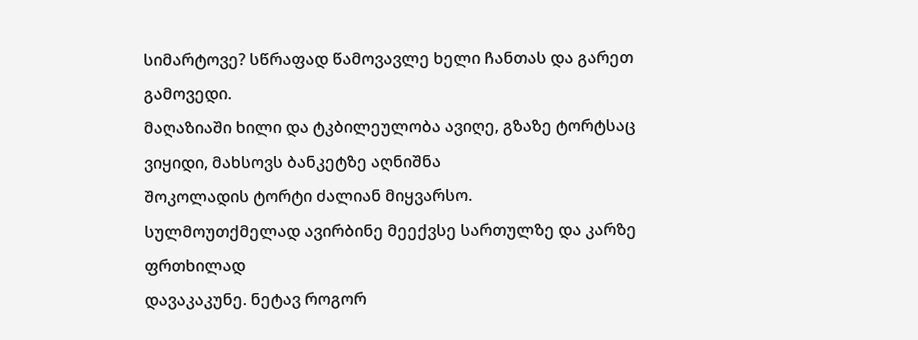სიმარტოვე? სწრაფად წამოვავლე ხელი ჩანთას და გარეთ გამოვედი.
მაღაზიაში ხილი და ტკბილეულობა ავიღე, გზაზე ტორტსაც ვიყიდი, მახსოვს ბანკეტზე აღნიშნა
შოკოლადის ტორტი ძალიან მიყვარსო.
სულმოუთქმელად ავირბინე მეექვსე სართულზე და კარზე ფრთხილად
დავაკაკუნე. ნეტავ როგორ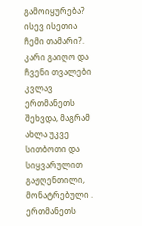გამოიყურება? ისევ ისეთია ჩემი თამარი?. კარი გაიღო და ჩვენი თვალები კვლავ
ერთმანეთს შეხვდა, მაგრამ ახლა უკვე სითბოთი და სიყვარულით გაჟღენთილი, მონატრებული . ერთმანეთს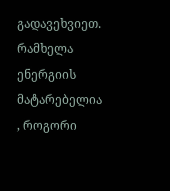გადავეხვიეთ. რამხელა ენერგიის მატარებელია , როგორი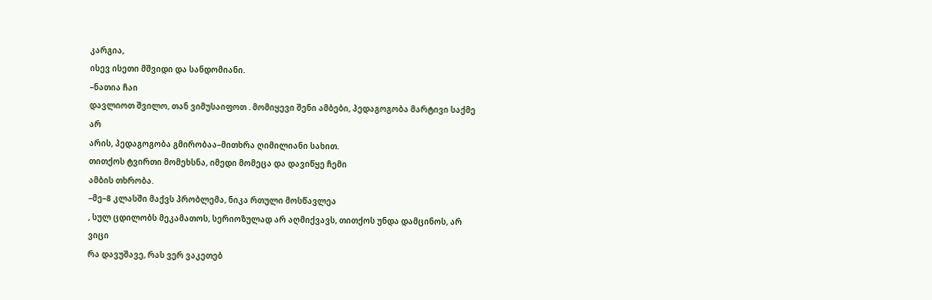კარგია,
ისევ ისეთი მშვიდი და სანდომიანი.
–ნათია ჩაი
დავლიოთ შვილო, თან ვიმუსაიფოთ . მომიყევი შენი ამბები, პედაგოგობა მარტივი საქმე არ
არის, პედაგოგობა გმირობაა–მითხრა ღიმილიანი სახით.
თითქოს ტვირთი მომეხსნა, იმედი მომეცა და დავიწყე ჩემი
ამბის თხრობა.
–მე–8 კლასში მაქვს პრობლემა, ნიკა რთული მოსწავლეა
, სულ ცდილობს მეკამათოს, სერიოზულად არ აღმიქვავს, თითქოს უნდა დამცინოს, არ ვიცი
რა დავუშავე, რას ვერ ვაკეთებ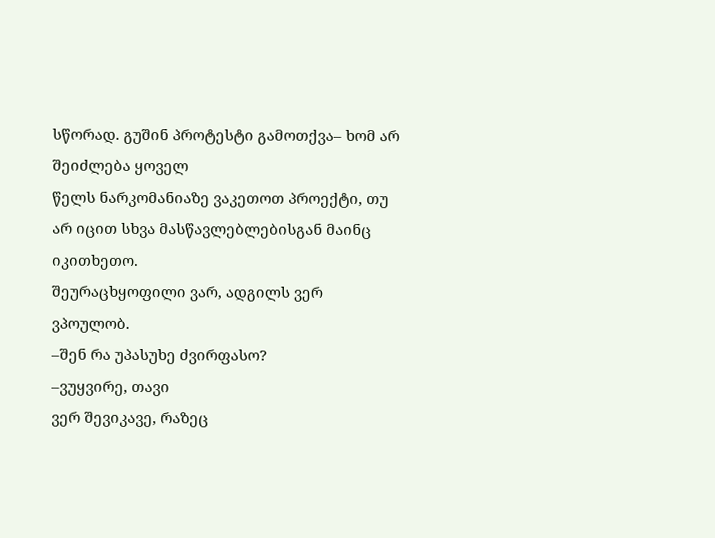სწორად. გუშინ პროტესტი გამოთქვა– ხომ არ შეიძლება ყოველ
წელს ნარკომანიაზე ვაკეთოთ პროექტი, თუ არ იცით სხვა მასწავლებლებისგან მაინც იკითხეთო.
შეურაცხყოფილი ვარ, ადგილს ვერ ვპოულობ.
–შენ რა უპასუხე ძვირფასო?
–ვუყვირე, თავი
ვერ შევიკავე, რაზეც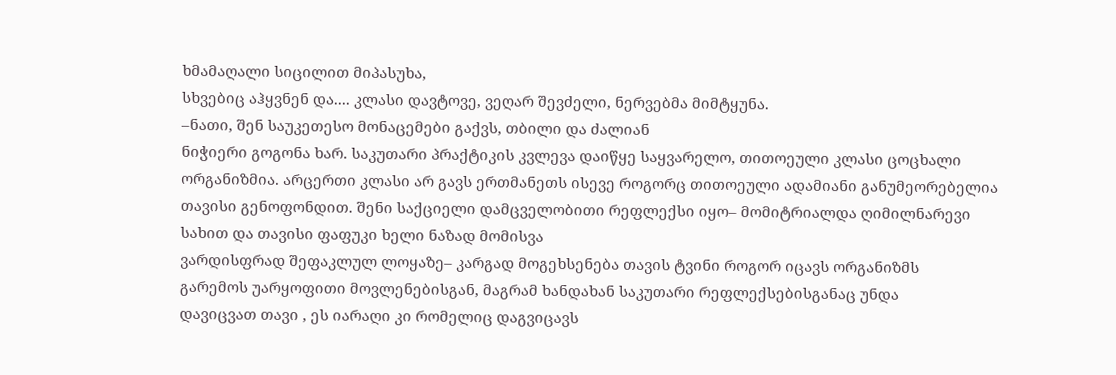ხმამაღალი სიცილით მიპასუხა,
სხვებიც აჰყვნენ და.... კლასი დავტოვე, ვეღარ შევძელი, ნერვებმა მიმტყუნა.
–ნათი, შენ საუკეთესო მონაცემები გაქვს, თბილი და ძალიან
ნიჭიერი გოგონა ხარ. საკუთარი პრაქტიკის კვლევა დაიწყე საყვარელო, თითოეული კლასი ცოცხალი
ორგანიზმია. არცერთი კლასი არ გავს ერთმანეთს ისევე როგორც თითოეული ადამიანი განუმეორებელია
თავისი გენოფონდით. შენი საქციელი დამცველობითი რეფლექსი იყო– მომიტრიალდა ღიმილნარევი
სახით და თავისი ფაფუკი ხელი ნაზად მომისვა
ვარდისფრად შეფაკლულ ლოყაზე– კარგად მოგეხსენება თავის ტვინი როგორ იცავს ორგანიზმს
გარემოს უარყოფითი მოვლენებისგან, მაგრამ ხანდახან საკუთარი რეფლექსებისგანაც უნდა
დავიცვათ თავი , ეს იარაღი კი რომელიც დაგვიცავს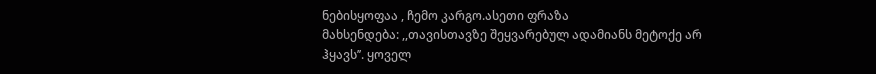ნებისყოფაა , ჩემო კარგო.ასეთი ფრაზა
მახსენდება: ,,თავისთავზე შეყვარებულ ადამიანს მეტოქე არ ჰყავს’’. ყოველ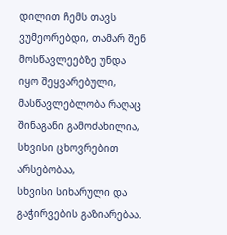დილით ჩემს თავს ვუმეორებდი, თამარ შენ მოსწავლეებზე უნდა
იყო შეყვარებული, მასწავლებლობა რაღაც შინაგანი გამოძახილია, სხვისი ცხოვრებით არსებობაა,
სხვისი სიხარული და გაჭირვების გაზიარებაა.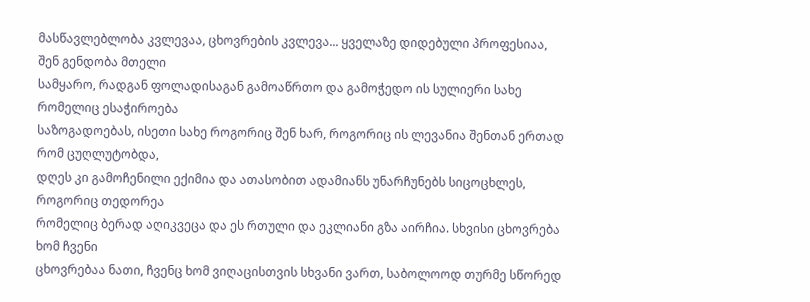მასწავლებლობა კვლევაა, ცხოვრების კვლევა... ყველაზე დიდებული პროფესიაა, შენ გენდობა მთელი
სამყარო, რადგან ფოლადისაგან გამოაწრთო და გამოჭედო ის სულიერი სახე რომელიც ესაჭიროება
საზოგადოებას, ისეთი სახე როგორიც შენ ხარ, როგორიც ის ლევანია შენთან ერთად რომ ცუღლუტობდა,
დღეს კი გამოჩენილი ექიმია და ათასობით ადამიანს უნარჩუნებს სიცოცხლეს, როგორიც თედორეა
რომელიც ბერად აღიკვეცა და ეს რთული და ეკლიანი გზა აირჩია. სხვისი ცხოვრება ხომ ჩვენი
ცხოვრებაა ნათი, ჩვენც ხომ ვიღაცისთვის სხვანი ვართ, საბოლოოდ თურმე სწორედ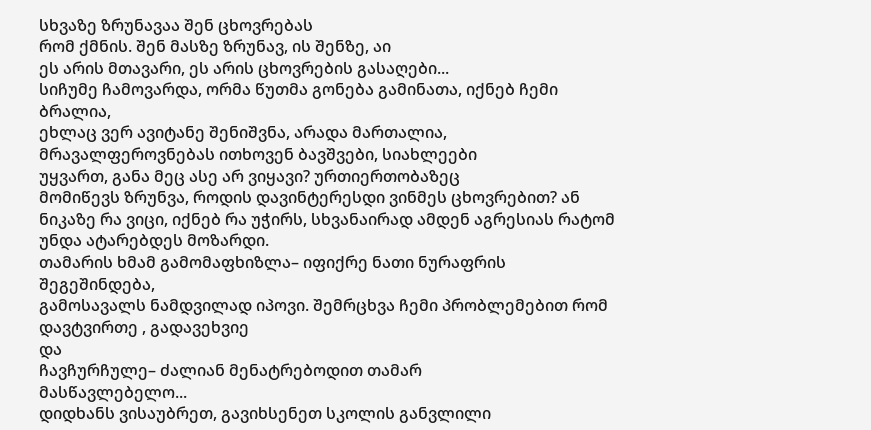სხვაზე ზრუნავაა შენ ცხოვრებას
რომ ქმნის. შენ მასზე ზრუნავ, ის შენზე, აი
ეს არის მთავარი, ეს არის ცხოვრების გასაღები...
სიჩუმე ჩამოვარდა, ორმა წუთმა გონება გამინათა, იქნებ ჩემი ბრალია,
ეხლაც ვერ ავიტანე შენიშვნა, არადა მართალია, მრავალფეროვნებას ითხოვენ ბავშვები, სიახლეები
უყვართ, განა მეც ასე არ ვიყავი? ურთიერთობაზეც
მომიწევს ზრუნვა, როდის დავინტერესდი ვინმეს ცხოვრებით? ან ნიკაზე რა ვიცი, იქნებ რა უჭირს, სხვანაირად ამდენ აგრესიას რატომ
უნდა ატარებდეს მოზარდი.
თამარის ხმამ გამომაფხიზლა– იფიქრე ნათი ნურაფრის შეგეშინდება,
გამოსავალს ნამდვილად იპოვი. შემრცხვა ჩემი პრობლემებით რომ დავტვირთე , გადავეხვიე
და
ჩავჩურჩულე– ძალიან მენატრებოდით თამარ
მასწავლებელო...
დიდხანს ვისაუბრეთ, გავიხსენეთ სკოლის განვლილი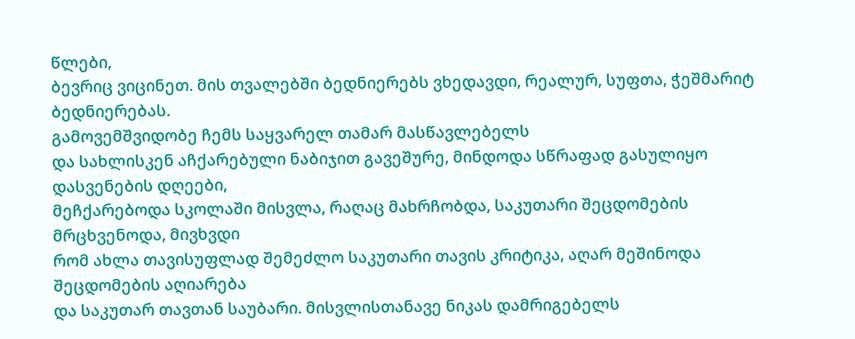წლები,
ბევრიც ვიცინეთ. მის თვალებში ბედნიერებს ვხედავდი, რეალურ, სუფთა, ჭეშმარიტ ბედნიერებას.
გამოვემშვიდობე ჩემს საყვარელ თამარ მასწავლებელს
და სახლისკენ აჩქარებული ნაბიჯით გავეშურე, მინდოდა სწრაფად გასულიყო დასვენების დღეები,
მეჩქარებოდა სკოლაში მისვლა, რაღაც მახრჩობდა, საკუთარი შეცდომების მრცხვენოდა, მივხვდი
რომ ახლა თავისუფლად შემეძლო საკუთარი თავის კრიტიკა, აღარ მეშინოდა შეცდომების აღიარება
და საკუთარ თავთან საუბარი. მისვლისთანავე ნიკას დამრიგებელს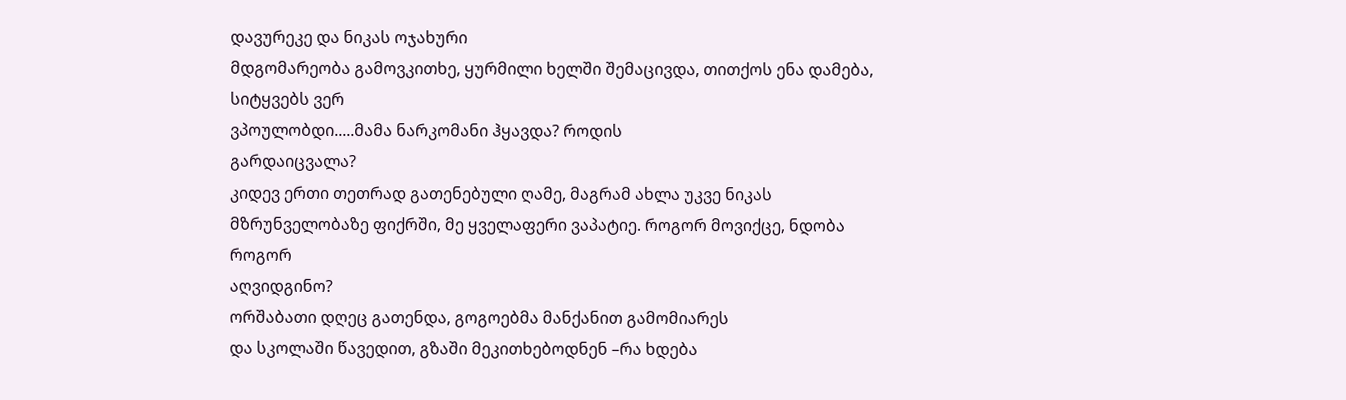დავურეკე და ნიკას ოჯახური
მდგომარეობა გამოვკითხე, ყურმილი ხელში შემაცივდა, თითქოს ენა დამება, სიტყვებს ვერ
ვპოულობდი.....მამა ნარკომანი ჰყავდა? როდის
გარდაიცვალა?
კიდევ ერთი თეთრად გათენებული ღამე, მაგრამ ახლა უკვე ნიკას მზრუნველობაზე ფიქრში, მე ყველაფერი ვაპატიე. როგორ მოვიქცე, ნდობა როგორ
აღვიდგინო?
ორშაბათი დღეც გათენდა, გოგოებმა მანქანით გამომიარეს
და სკოლაში წავედით, გზაში მეკითხებოდნენ –რა ხდება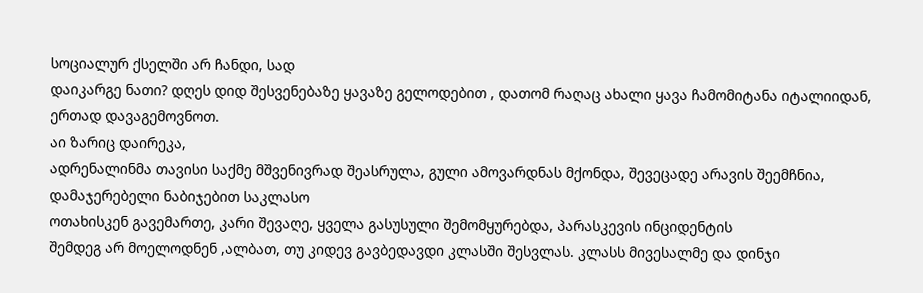სოციალურ ქსელში არ ჩანდი, სად
დაიკარგე ნათი? დღეს დიდ შესვენებაზე ყავაზე გელოდებით , დათომ რაღაც ახალი ყავა ჩამომიტანა იტალიიდან, ერთად დავაგემოვნოთ.
აი ზარიც დაირეკა,
ადრენალინმა თავისი საქმე მშვენივრად შეასრულა, გული ამოვარდნას მქონდა, შევეცადე არავის შეემჩნია, დამაჯერებელი ნაბიჯებით საკლასო
ოთახისკენ გავემართე, კარი შევაღე, ყველა გასუსული შემომყურებდა, პარასკევის ინციდენტის
შემდეგ არ მოელოდნენ ,ალბათ, თუ კიდევ გავბედავდი კლასში შესვლას. კლასს მივესალმე და დინჯი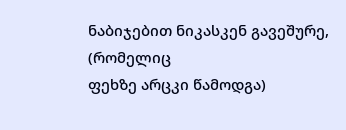ნაბიჯებით ნიკასკენ გავეშურე, (რომელიც
ფეხზე არცკი წამოდგა)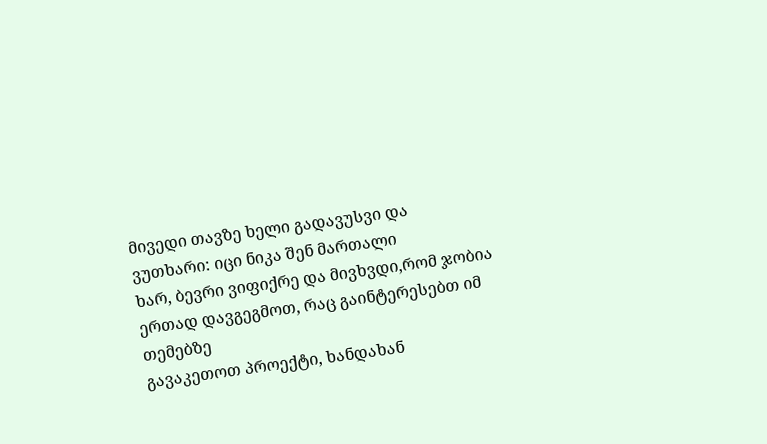მივედი თავზე ხელი გადავუსვი და ვუთხარი: იცი ნიკა შენ მართალი
ხარ, ბევრი ვიფიქრე და მივხვდი,რომ ჯობია ერთად დავგეგმოთ, რაც გაინტერესებთ იმ თემებზე
გავაკეთოთ პროექტი, ხანდახან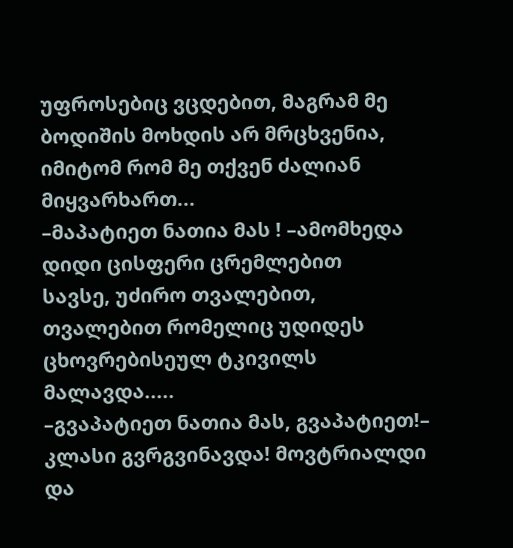უფროსებიც ვცდებით, მაგრამ მე ბოდიშის მოხდის არ მრცხვენია,
იმიტომ რომ მე თქვენ ძალიან მიყვარხართ...
–მაპატიეთ ნათია მას ! –ამომხედა დიდი ცისფერი ცრემლებით
სავსე, უძირო თვალებით, თვალებით რომელიც უდიდეს ცხოვრებისეულ ტკივილს მალავდა.....
–გვაპატიეთ ნათია მას, გვაპატიეთ!– კლასი გვრგვინავდა! მოვტრიალდი
და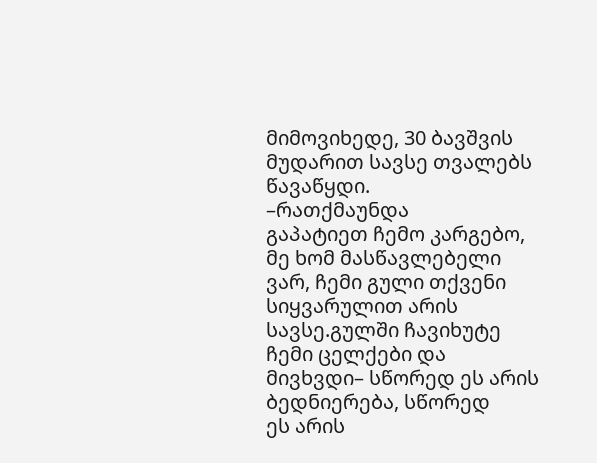მიმოვიხედე, 30 ბავშვის მუდარით სავსე თვალებს
წავაწყდი.
–რათქმაუნდა
გაპატიეთ ჩემო კარგებო, მე ხომ მასწავლებელი ვარ, ჩემი გული თქვენი სიყვარულით არის
სავსე.გულში ჩავიხუტე ჩემი ცელქები და მივხვდი– სწორედ ეს არის ბედნიერება, სწორედ
ეს არის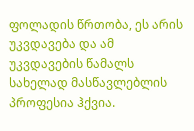ფოლადის წრთობა, ეს არის უკვდავება და ამ უკვდავების წამალს სახელად მასწავლებლის პროფესია ჰქვია.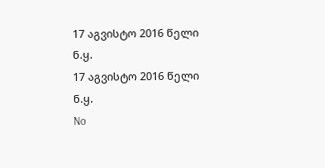17 აგვისტო 2016 წელი
ნ.ყ.
17 აგვისტო 2016 წელი
ნ.ყ.
No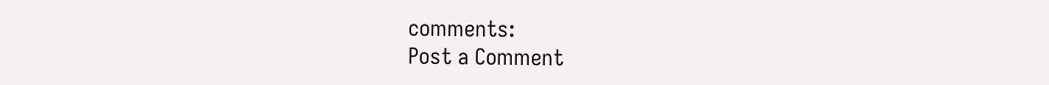comments:
Post a Comment